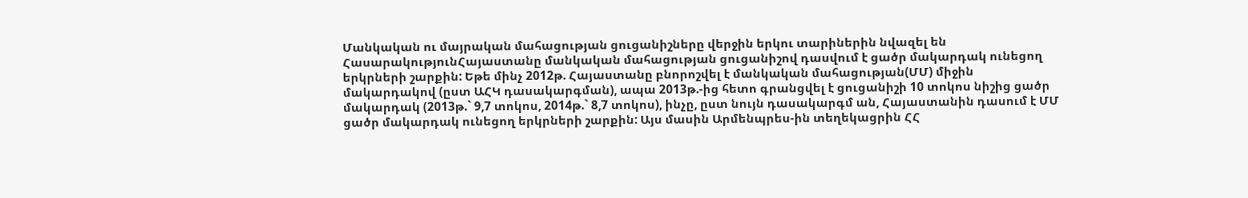Մանկական ու մայրական մահացության ցուցանիշները վերջին երկու տարիներին նվազել են
ՀասարակությունՀայաստանը մանկական մահացության ցուցանիշով դասվում է ցածր մակարդակ ունեցող երկրների շարքին: Եթե մինչ 2012թ. Հայաստանը բնորոշվել է մանկական մահացության(ՄՄ) միջին մակարդակով (ըստ ԱՀԿ դասակարգման), ապա 2013թ.-ից հետո գրանցվել է ցուցանիշի 10 տոկոս նիշից ցածր մակարդակ (2013թ.` 9,7 տոկոս, 2014թ.` 8,7 տոկոս), ինչը, ըստ նույն դասակարգմ ան, Հայաստանին դասում է ՄՄ ցածր մակարդակ ունեցող երկրների շարքին: Այս մասին Արմենպրես-ին տեղեկացրին ՀՀ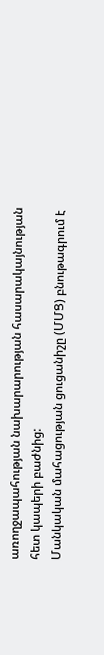առողջապահության նախարարության հասարակայնության հետ կապերի բաժնից:
Մանկական մահացության ցուցանիշը (ՄՄՑ) բնութագրում է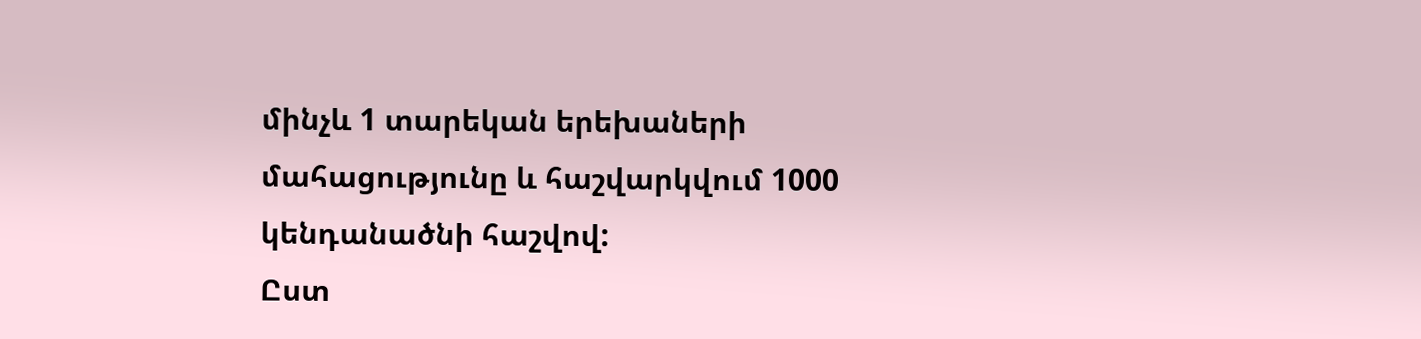մինչև 1 տարեկան երեխաների մահացությունը և հաշվարկվում 1000 կենդանածնի հաշվով:
Ըստ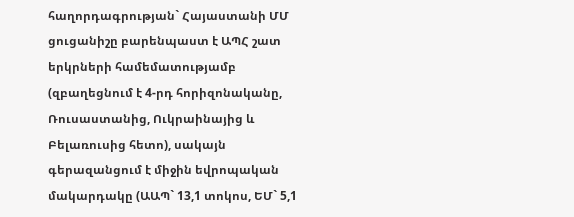հաղորդագրության` Հայաստանի ՄՄ ցուցանիշը բարենպաստ է ԱՊՀ շատ երկրների համեմատությամբ (զբաղեցնում է 4-րդ հորիզոնականը, Ռուսաստանից, Ուկրաինայից և Բելառուսից հետո), սակայն գերազանցում է միջին եվրոպական մակարդակը (ԱԱՊ` 13,1 տոկոս, ԵՄ` 5,1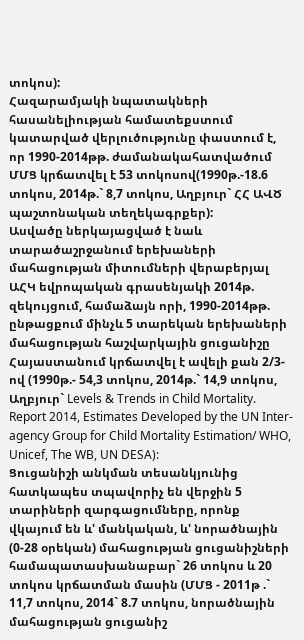տոկոս):
Հազարամյակի նպատակների հասանելիության համատեքստում կատարված վերլուծությունը փաստում է, որ 1990-2014թթ. ժամանակահատվածում ՄՄՑ կրճատվել է 53 տոկոսով(1990թ.-18.6 տոկոս, 2014թ.` 8,7 տոկոս, Աղբյուր` ՀՀ ԱՎԾ պաշտոնական տեղեկագրքեր):
Ասվածը ներկայացված է նաև տարածաշրջանում երեխաների մահացության միտումների վերաբերյալ ԱՀԿ եվրոպական գրասենյակի 2014թ. զեկույցում, համաձայն որի, 1990-2014թթ. ընթացքում մինչև 5 տարեկան երեխաների մահացության հաշվարկային ցուցանիշը Հայաստանում կրճատվել է ավելի քան 2/3-ով (1990թ.- 54,3 տոկոս, 2014թ.` 14,9 տոկոս, Աղբյուր` Levels & Trends in Child Mortality. Report 2014, Estimates Developed by the UN Inter-agency Group for Child Mortality Estimation/ WHO, Unicef, The WB, UN DESA):
Ցուցանիշի անկման տեսանկյունից հատկապես տպավորիչ են վերջին 5 տարիների զարգացումները, որոնք վկայում են և' մանկական, և' նորածնային (0-28 օրեկան) մահացության ցուցանիշների համապատասխանաբար` 26 տոկոս և 20 տոկոս կրճատման մասին (ՄՄՑ - 2011թ .` 11,7 տոկոս, 2014` 8.7 տոկոս, նորածնային մահացության ցուցանիշ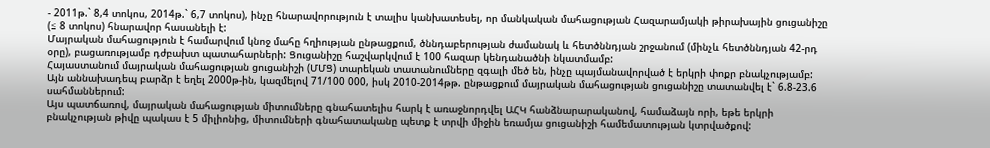- 2011թ.` 8,4 տոկոս, 2014թ.` 6,7 տոկոս), ինչը հնարավորություն է տալիս կանխատեսել, որ մանկական մահացության Հազարամյակի թիրախային ցուցանիշը (≤ 8 տոկոս) հնարավոր հասանելի է:
Մայրական մահացություն է համարվում կնոջ մահը հղիության ընթացքում, ծննդաբերության ժամանակ և հետծննդյան շրջանում (մինչև հետծննդյան 42-րդ օրը), բացառությամբ դժբախտ պատահարների: Ցուցանիշը հաշվարկվում է 100 հազար կենդանածնի նկատմամբ:
Հայաստանում մայրական մահացության ցուցանիշի (ՄՄՑ) տարեկան տատանումները զգալի մեծ են, ինչը պայմանավորված է երկրի փոքր բնակչությամբ: Այն աննախադեպ բարձր է եղել 2000թ-ին, կազմելով 71/100 000, իսկ 2010-2014թթ. ընթացքում մայրական մահացության ցուցանիշը տատանվել է` 6.8-23.6 սահմաններում:
Այս պատճառով, մայրական մահացության միտումները գնահատելիս հարկ է առաջնորդվել ԱՀԿ հանձնարարականով, համաձայն որի, եթե երկրի բնակչության թիվը պակաս է 5 միլիոնից, միտումների գնահատականը պետք է տրվի միջին եռամյա ցուցանիշի համեմատության կտրվածքով: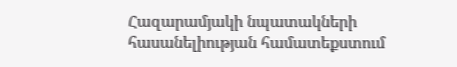Հազարամյակի նպատակների հասանելիության համատեքստում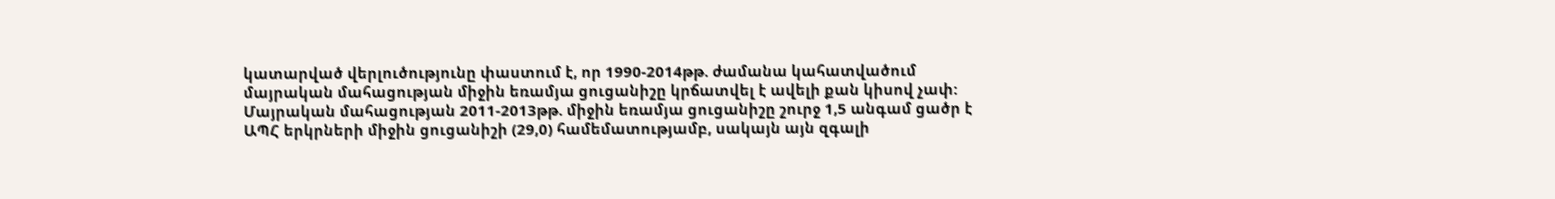կատարված վերլուծությունը փաստում է, որ 1990-2014թթ. ժամանա կահատվածում մայրական մահացության միջին եռամյա ցուցանիշը կրճատվել է ավելի քան կիսով չափ:
Մայրական մահացության 2011-2013թթ. միջին եռամյա ցուցանիշը շուրջ 1,5 անգամ ցածր է ԱՊՀ երկրների միջին ցուցանիշի (29,0) համեմատությամբ, սակայն այն զգալի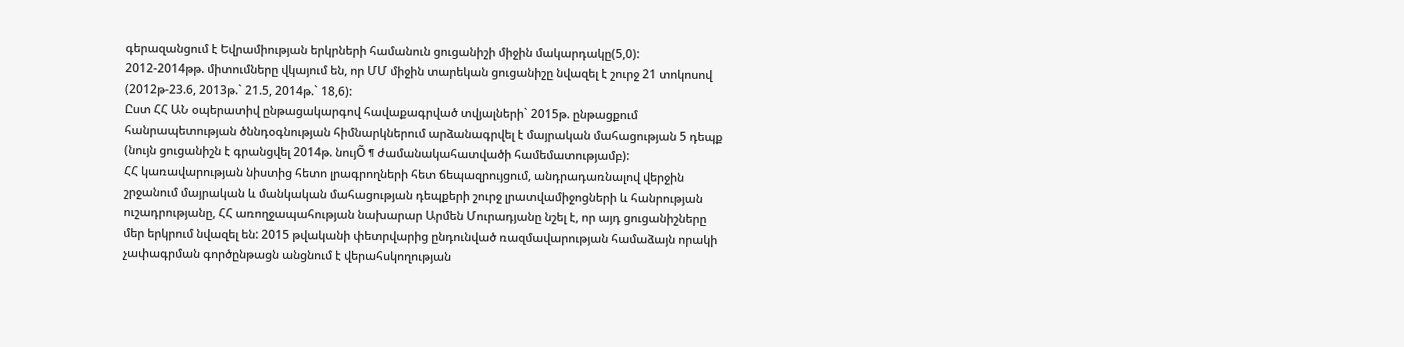գերազանցում է Եվրամիության երկրների համանուն ցուցանիշի միջին մակարդակը(5,0):
2012-2014թթ. միտումները վկայում են, որ ՄՄ միջին տարեկան ցուցանիշը նվազել է շուրջ 21 տոկոսով (2012թ-23.6, 2013թ.` 21.5, 2014թ.` 18,6):
Ըստ ՀՀ ԱՆ օպերատիվ ընթացակարգով հավաքագրված տվյալների` 2015թ. ընթացքում հանրապետության ծննդօգնության հիմնարկներում արձանագրվել է մայրական մահացության 5 դեպք (նույն ցուցանիշն է գրանցվել 2014թ. նույÕ ¶ ժամանակահատվածի համեմատությամբ):
ՀՀ կառավարության նիստից հետո լրագրողների հետ ճեպազրույցում, անդրադառնալով վերջին շրջանում մայրական և մանկական մահացության դեպքերի շուրջ լրատվամիջոցների և հանրության ուշադրությանը, ՀՀ առողջապահության նախարար Արմեն Մուրադյանը նշել է, որ այդ ցուցանիշները մեր երկրում նվազել են: 2015 թվականի փետրվարից ընդունված ռազմավարության համաձայն որակի չափագրման գործընթացն անցնում է վերահսկողության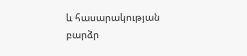և հասարակության բարձր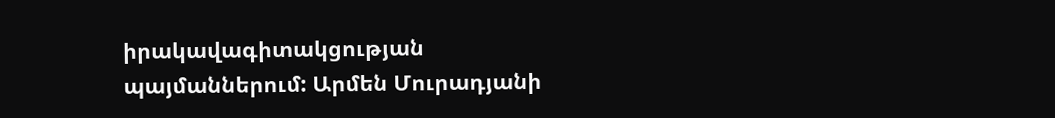իրակավագիտակցության պայմաններում: Արմեն Մուրադյանի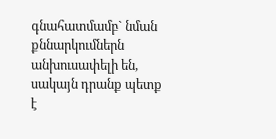գնահատմամբ` նման քննարկումներն անխուսափելի են, սակայն դրանք պետք է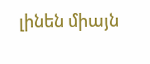լինեն միայն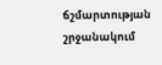ճշմարտության շրջանակում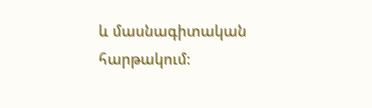և մասնագիտական հարթակում: